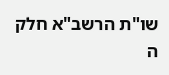שו"ת הרשב"א חלק ה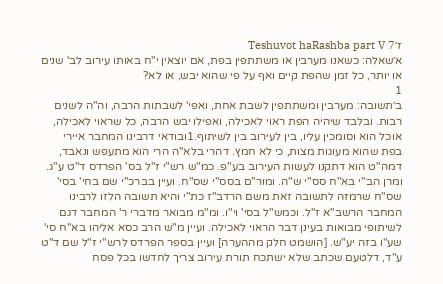ז׳Teshuvot haRashba part V 7
א׳שאלה: כשאנו מערבין או משתתפין בפת, אם יוצאין י"ח באותו עירוב לב' שנים או יותר, כל זמן שהפת קיים ואף על פי שהוא יבש, או לא?
1
ב׳תשובה: מערבין ומשתתפין לשבת אחת, ואפי' לשבתות הרבה, וה"ה לשנים רבות. ובלבד שיהיה הפת ראוי לאכילה, ואפילו יבש הרבה, כל שראוי לאכילה, אוכל הוא וסומכין עליו, בין לעירוב בין לשיתוף.1ובודאי דרבינו המחבר איירי בפת שהוא מעוגות מצות, כי לא חמץ. דהרי בלא"ה הרי הוא מתעפש ונאבד, דמה"ט הוא דתקנו לעשות העירוב בע"פ. כמ"ש רש"י ז"ל בס' הפרדס ד"ט ע"ג. ומרן הב"י בא"ח סס"י ש"ה. ומור"ם בסס"י שס"ח. ועיין בברכ"י שם בחי' בסי' שס"ח שרמזה לתשובה זאת משם הרדב"ז כת"י והיא תשובה הלזו לרבינו המחבר הרשב"א ז"ל. וכמש"ל בסי' וי"ו. ומ"מ מבואר מדברי ר' המחבר דגם לשיתופי מבואות בעינן דבר הראוי לאכילה. ועיין מ"ש הרב כסא אליהו בא"ח סי' שע"ו בזה יע"ש. [הושמט חלק מההערה] ועיין בספר הפרדס לרש"י ז"ל שם ד"ט ע"ד, דלטעם שכתב שלא ישתכח תורת עירוב צריך לחדשו בכל פסח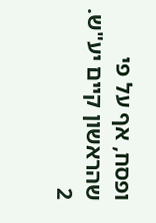ופסח, אף על פי שהראשון קיים יע"ש.
2